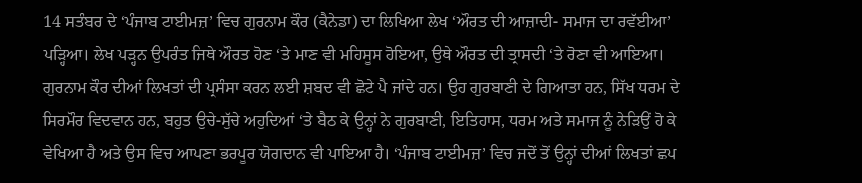14 ਸਤੰਬਰ ਦੇ ‘ਪੰਜਾਬ ਟਾਈਮਜ਼’ ਵਿਚ ਗੁਰਨਾਮ ਕੌਰ (ਕੈਨੇਡਾ) ਦਾ ਲਿਖਿਆ ਲੇਖ ‘ਔਰਤ ਦੀ ਆਜ਼ਾਦੀ- ਸਮਾਜ ਦਾ ਰਵੱਈਆ’ ਪੜ੍ਹਿਆ। ਲੇਖ ਪੜ੍ਹਨ ਉਪਰੰਤ ਜਿਥੇ ਔਰਤ ਹੋਣ ‘ਤੇ ਮਾਣ ਵੀ ਮਹਿਸੂਸ ਹੋਇਆ, ਉਥੇ ਔਰਤ ਦੀ ਤ੍ਰਾਸਦੀ ‘ਤੇ ਰੋਣਾ ਵੀ ਆਇਆ। ਗੁਰਨਾਮ ਕੌਰ ਦੀਆਂ ਲਿਖਤਾਂ ਦੀ ਪ੍ਰਸੰਸਾ ਕਰਨ ਲਈ ਸ਼ਬਦ ਵੀ ਛੋਟੇ ਪੈ ਜਾਂਦੇ ਹਨ। ਉਹ ਗੁਰਬਾਣੀ ਦੇ ਗਿਆਤਾ ਹਨ, ਸਿੱਖ ਧਰਮ ਦੇ ਸਿਰਮੌਰ ਵਿਦਵਾਨ ਹਨ, ਬਹੁਤ ਉਚੇ-ਸੁੱਚੇ ਅਹੁਦਿਆਂ ‘ਤੇ ਬੈਠ ਕੇ ਉਨ੍ਹਾਂ ਨੇ ਗੁਰਬਾਣੀ, ਇਤਿਹਾਸ, ਧਰਮ ਅਤੇ ਸਮਾਜ ਨੂੰ ਨੇੜਿਉਂ ਹੋ ਕੇ ਵੇਖਿਆ ਹੈ ਅਤੇ ਉਸ ਵਿਚ ਆਪਣਾ ਭਰਪੂਰ ਯੋਗਦਾਨ ਵੀ ਪਾਇਆ ਹੈ। ‘ਪੰਜਾਬ ਟਾਈਮਜ਼’ ਵਿਚ ਜਦੋਂ ਤੋਂ ਉਨ੍ਹਾਂ ਦੀਆਂ ਲਿਖਤਾਂ ਛਪ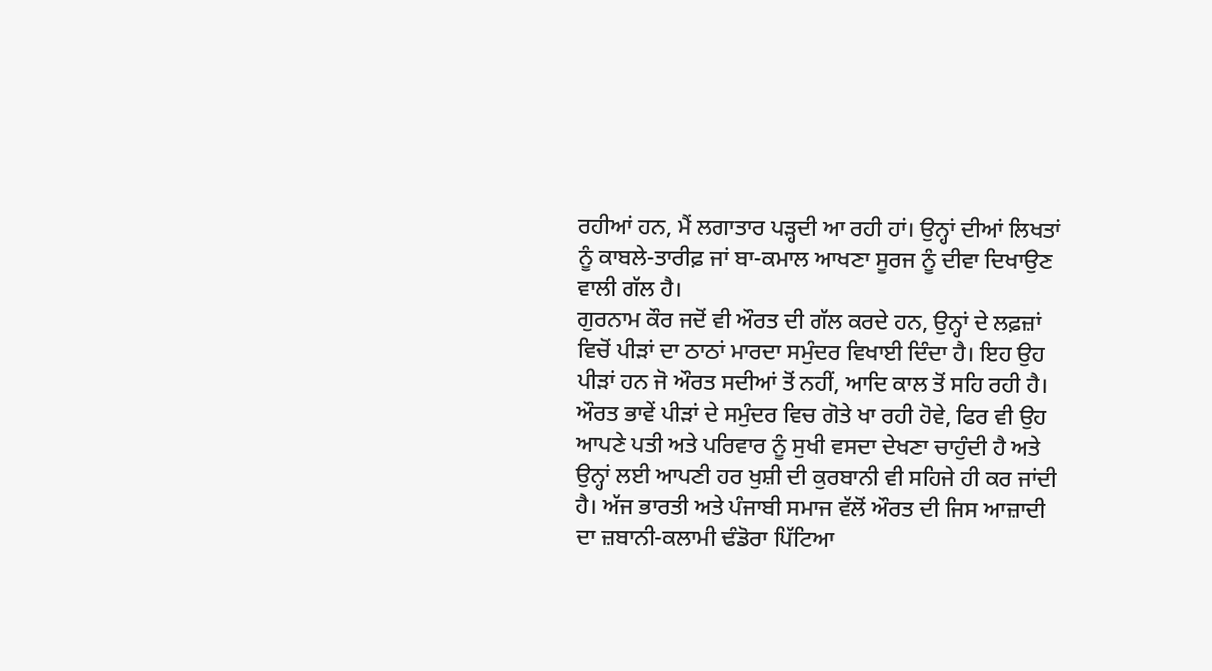ਰਹੀਆਂ ਹਨ, ਮੈਂ ਲਗਾਤਾਰ ਪੜ੍ਹਦੀ ਆ ਰਹੀ ਹਾਂ। ਉਨ੍ਹਾਂ ਦੀਆਂ ਲਿਖਤਾਂ ਨੂੰ ਕਾਬਲੇ-ਤਾਰੀਫ਼ ਜਾਂ ਬਾ-ਕਮਾਲ ਆਖਣਾ ਸੂਰਜ ਨੂੰ ਦੀਵਾ ਦਿਖਾਉਣ ਵਾਲੀ ਗੱਲ ਹੈ।
ਗੁਰਨਾਮ ਕੌਰ ਜਦੋਂ ਵੀ ਔਰਤ ਦੀ ਗੱਲ ਕਰਦੇ ਹਨ, ਉਨ੍ਹਾਂ ਦੇ ਲਫ਼ਜ਼ਾਂ ਵਿਚੋਂ ਪੀੜਾਂ ਦਾ ਠਾਠਾਂ ਮਾਰਦਾ ਸਮੁੰਦਰ ਵਿਖਾਈ ਦਿੰਦਾ ਹੈ। ਇਹ ਉਹ ਪੀੜਾਂ ਹਨ ਜੋ ਔਰਤ ਸਦੀਆਂ ਤੋਂ ਨਹੀਂ, ਆਦਿ ਕਾਲ ਤੋਂ ਸਹਿ ਰਹੀ ਹੈ। ਔਰਤ ਭਾਵੇਂ ਪੀੜਾਂ ਦੇ ਸਮੁੰਦਰ ਵਿਚ ਗੋਤੇ ਖਾ ਰਹੀ ਹੋਵੇ, ਫਿਰ ਵੀ ਉਹ ਆਪਣੇ ਪਤੀ ਅਤੇ ਪਰਿਵਾਰ ਨੂੰ ਸੁਖੀ ਵਸਦਾ ਦੇਖਣਾ ਚਾਹੁੰਦੀ ਹੈ ਅਤੇ ਉਨ੍ਹਾਂ ਲਈ ਆਪਣੀ ਹਰ ਖੁਸ਼ੀ ਦੀ ਕੁਰਬਾਨੀ ਵੀ ਸਹਿਜੇ ਹੀ ਕਰ ਜਾਂਦੀ ਹੈ। ਅੱਜ ਭਾਰਤੀ ਅਤੇ ਪੰਜਾਬੀ ਸਮਾਜ ਵੱਲੋਂ ਔਰਤ ਦੀ ਜਿਸ ਆਜ਼ਾਦੀ ਦਾ ਜ਼ਬਾਨੀ-ਕਲਾਮੀ ਢੰਡੋਰਾ ਪਿੱਟਿਆ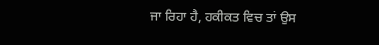ਜਾ ਰਿਹਾ ਹੈ, ਹਕੀਕਤ ਵਿਚ ਤਾਂ ਉਸ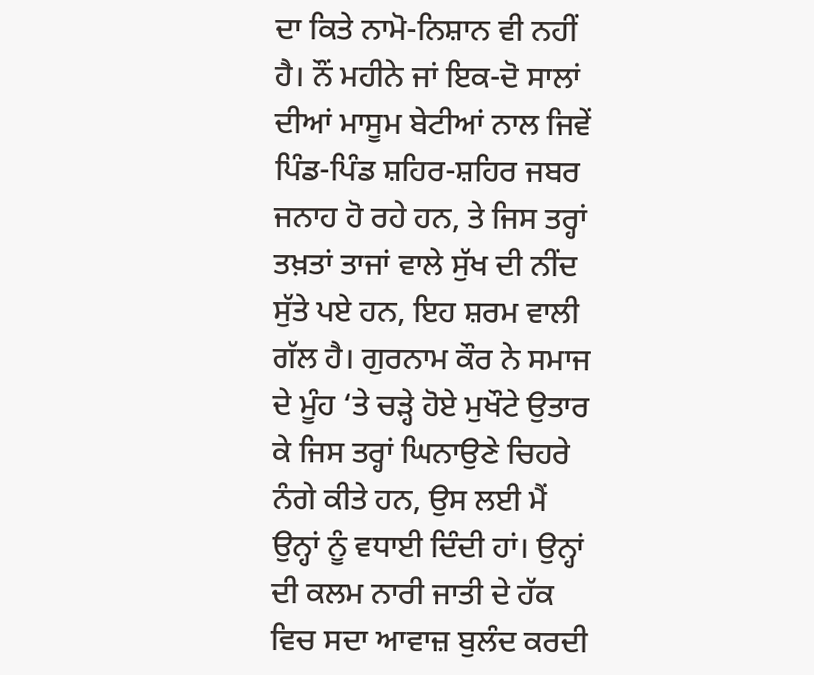ਦਾ ਕਿਤੇ ਨਾਮੋ-ਨਿਸ਼ਾਨ ਵੀ ਨਹੀਂ ਹੈ। ਨੌਂ ਮਹੀਨੇ ਜਾਂ ਇਕ-ਦੋ ਸਾਲਾਂ ਦੀਆਂ ਮਾਸੂਮ ਬੇਟੀਆਂ ਨਾਲ ਜਿਵੇਂ ਪਿੰਡ-ਪਿੰਡ ਸ਼ਹਿਰ-ਸ਼ਹਿਰ ਜਬਰ ਜਨਾਹ ਹੋ ਰਹੇ ਹਨ, ਤੇ ਜਿਸ ਤਰ੍ਹਾਂ ਤਖ਼ਤਾਂ ਤਾਜਾਂ ਵਾਲੇ ਸੁੱਖ ਦੀ ਨੀਂਦ ਸੁੱਤੇ ਪਏ ਹਨ, ਇਹ ਸ਼ਰਮ ਵਾਲੀ ਗੱਲ ਹੈ। ਗੁਰਨਾਮ ਕੌਰ ਨੇ ਸਮਾਜ ਦੇ ਮੂੰਹ ‘ਤੇ ਚੜ੍ਹੇ ਹੋਏ ਮੁਖੌਟੇ ਉਤਾਰ ਕੇ ਜਿਸ ਤਰ੍ਹਾਂ ਘਿਨਾਉਣੇ ਚਿਹਰੇ ਨੰਗੇ ਕੀਤੇ ਹਨ, ਉਸ ਲਈ ਮੈਂ ਉਨ੍ਹਾਂ ਨੂੰ ਵਧਾਈ ਦਿੰਦੀ ਹਾਂ। ਉਨ੍ਹਾਂ ਦੀ ਕਲਮ ਨਾਰੀ ਜਾਤੀ ਦੇ ਹੱਕ ਵਿਚ ਸਦਾ ਆਵਾਜ਼ ਬੁਲੰਦ ਕਰਦੀ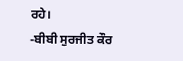ਰਹੇ।
-ਬੀਬੀ ਸੁਰਜੀਤ ਕੌਰ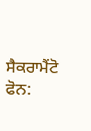ਸੈਕਰਾਮੈਂਟੋ
ਫੋਨ: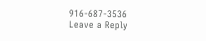916-687-3536
Leave a Reply